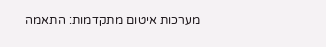מערכות איטום מתקדמות: התאמה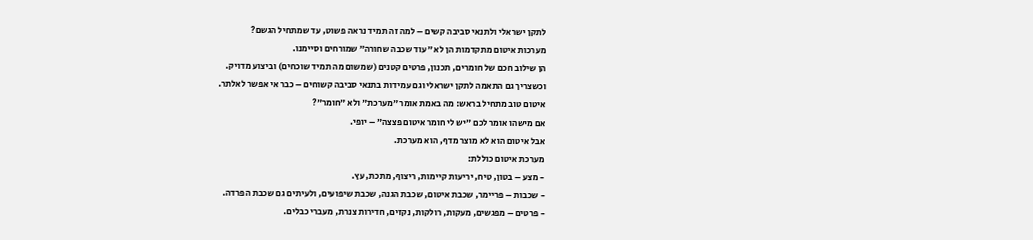לתקן ישראלי ולתנאי סביבה קשים – למה זה תמיד נראה פשוט, עד שמתחיל הגשם?
מערכות איטום מתקדמות הן לא ״עוד שכבה שחורה״ שמורחים וסיימנו.
הן שילוב חכם של חומרים, תכנון, פרטים קטנים (שמשום מה תמיד שוכחים) וביצוע מדויק.
וכשצריך גם התאמה לתקן ישראלי וגם עמידות בתנאי סביבה קשוחים – כבר אי אפשר לאלתר.
איטום טוב מתחיל בראש: מה באמת אומר ״מערכת״ ולא ״חומר״?
אם מישהו אומר לכם ״יש לי חומר איטום פצצה״ – יופי.
אבל איטום הוא לא מוצר מדף, הוא מערכת.
מערכת איטום כוללת:
- מצע – בטון, טיח, יריעות קיימות, ריצוף, מתכת, עץ.
- שכבות – פריימר, שכבת איטום, שכבת הגנה, שכבת שיפועים, ולעיתים גם שכבת הפרדה.
- פרטים – מפגשים, מעקות, רולקות, נקזים, חדירות צנרת, מעברי כבלים.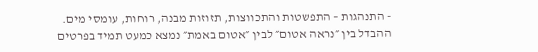- התנהגות – התפשטות והתכווצות, תזוזות מבנה, רוחות, עומסי מים.
ההבדל בין ״נראה אטום״ לבין ״אטום באמת״ נמצא כמעט תמיד בפרטים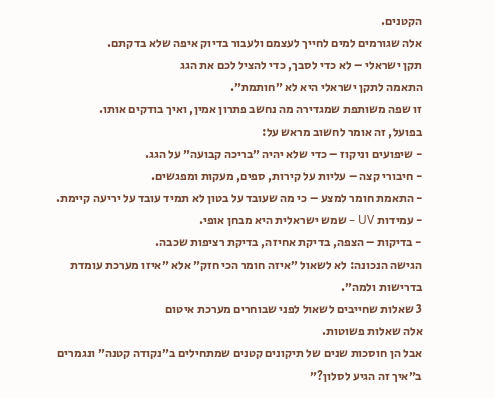הקטנים.
אלה שגורמים למים לחייך לעצמם ולעבור בדיוק איפה שלא בדקתם.
תקן ישראלי – לא כדי לסבך, כדי להציל לכם את הגג
התאמה לתקן ישראלי היא לא ״חותמת״.
זו שפה משותפת שמגדירה מה נחשב פתרון אמין, ואיך בודקים אותו.
בפועל, זה אומר לחשוב מראש על:
- שיפועים וניקוז – כדי שלא יהיה ״בריכה קבועה״ על הגג.
- חיבורי קצה – עליות על קירות, ספים, מעקות ומפגשים.
- התאמת חומר למצע – כי מה שעובד על בטון לא תמיד עובד על יריעה קיימת.
- עמידות UV – שמש ישראלית היא מבחן אופי.
- בדיקות – הצפה, בדיקת אחיזה, בדיקת רציפות שכבה.
הגישה הנכונה: לא לשאול ״איזה חומר הכי חזק״ אלא ״איזו מערכת עומדת בדרישות ולמה״.
3 שאלות שחייבים לשאול לפני שבוחרים מערכת איטום
אלה שאלות פשוטות.
אבל הן חוסכות שנים של תיקונים קטנים שמתחילים ב״נקודה קטנה״ ונגמרים ב״איך זה הגיע לסלון?״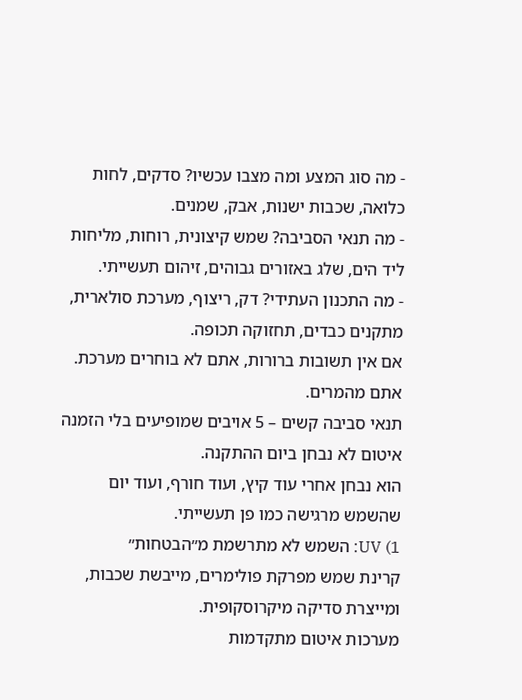- מה סוג המצע ומה מצבו עכשיו? סדקים, לחות כלואה, שכבות ישנות, אבק, שמנים.
- מה תנאי הסביבה? שמש קיצונית, רוחות, מליחות ליד הים, שלג באזורים גבוהים, זיהום תעשייתי.
- מה התכנון העתידי? דק, ריצוף, מערכת סולארית, מתקנים כבדים, תחזוקה תכופה.
אם אין תשובות ברורות, אתם לא בוחרים מערכת.
אתם מהמרים.
תנאי סביבה קשים – 5 אויבים שמופיעים בלי הזמנה
איטום לא נבחן ביום ההתקנה.
הוא נבחן אחרי עוד קיץ, ועוד חורף, ועוד יום שהשמש מרגישה כמו פן תעשייתי.
1) UV: השמש לא מתרשמת מ״הבטחות״
קרינת שמש מפרקת פולימרים, מייבשת שכבות, ומייצרת סדיקה מיקרוסקופית.
מערכות איטום מתקדמות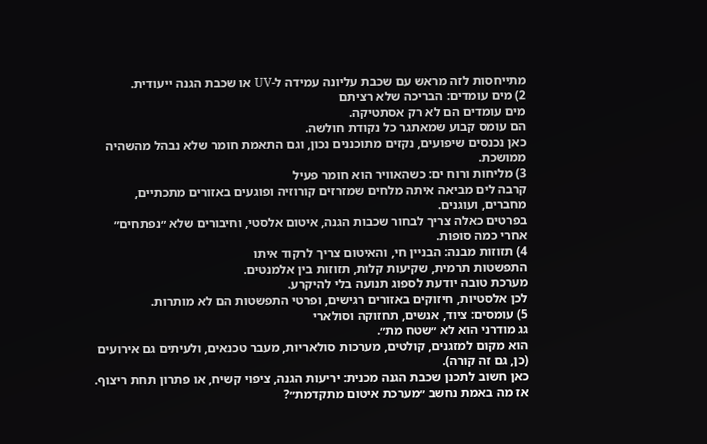מתייחסות לזה מראש עם שכבת עליונה עמידה ל-UV או שכבת הגנה ייעודית.
2) מים עומדים: הבריכה שלא רציתם
מים עומדים הם לא רק אסתטיקה.
הם עומס קבוע שמאתגר כל נקודת חולשה.
כאן נכנסים שיפועים, נקזים מתוכננים נכון, וגם התאמת חומר שלא נבהל מהשהיה ממושכת.
3) מליחות ורוח ים: כשהאוויר הוא חומר פעיל
קרבה לים מביאה איתה מלחים שמזרזים קורוזיה ופוגעים באזורים מתכתיים, מחברים, ועוגנים.
בפרטים כאלה צריך לבחור שכבות הגנה, איטום אלסטי, וחיבורים שלא ״נפתחים״ אחרי כמה סופות.
4) תזוזות מבנה: הבניין חי, והאיטום צריך לרקוד איתו
התפשטות תרמית, שקיעות קלות, תזוזות בין אלמנטים.
מערכת טובה יודעת לספוג תנועה בלי להיקרע.
לכן אלסטיות, חיזוקים באזורים רגישים, ופרטי התפשטות הם לא מותרות.
5) עומסים: ציוד, אנשים, תחזוקה וסולארי
גג מודרני הוא לא ״שטח מת״.
הוא מקום למזגנים, קולטים, מערכות סולאריות, מעבר טכנאים, ולעיתים גם אירועים (כן, גם זה קורה).
כאן חשוב לתכנן שכבת הגנה מכנית: יריעות הגנה, ציפוי קשיח, או פתרון תחת ריצוף.
אז מה באמת נחשב ״מערכת איטום מתקדמת״?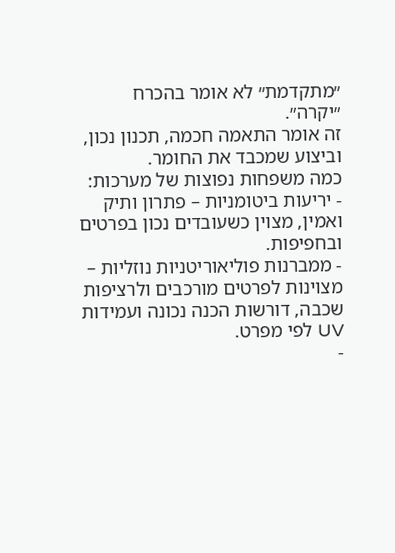״מתקדמת״ לא אומר בהכרח ״יקרה״.
זה אומר התאמה חכמה, תכנון נכון, וביצוע שמכבד את החומר.
כמה משפחות נפוצות של מערכות:
- יריעות ביטומניות – פתרון ותיק ואמין, מצוין כשעובדים נכון בפרטים ובחפיפות.
- ממברנות פוליאוריטניות נוזליות – מצוינות לפרטים מורכבים ולרציפות שכבה, דורשות הכנה נכונה ועמידות UV לפי מפרט.
-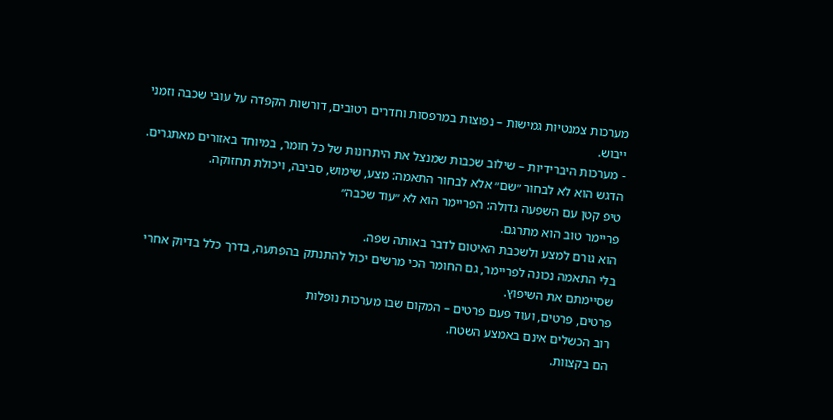מערכות צמנטיות גמישות – נפוצות במרפסות וחדרים רטובים, דורשות הקפדה על עובי שכבה וזמני ייבוש.
- מערכות היברידיות – שילוב שכבות שמנצל את היתרונות של כל חומר, במיוחד באזורים מאתגרים.
הדגש הוא לא לבחור ״שם״ אלא לבחור התאמה: מצע, שימוש, סביבה, ויכולת תחזוקה.
טיפ קטן עם השפעה גדולה: הפריימר הוא לא ״עוד שכבה״
פריימר טוב הוא מתרגם.
הוא גורם למצע ולשכבת האיטום לדבר באותה שפה.
בלי התאמה נכונה לפריימר, גם החומר הכי מרשים יכול להתנתק בהפתעה, בדרך כלל בדיוק אחרי שסיימתם את השיפוץ.
פרטים, פרטים, ועוד פעם פרטים – המקום שבו מערכות נופלות
רוב הכשלים אינם באמצע השטח.
הם בקצוות.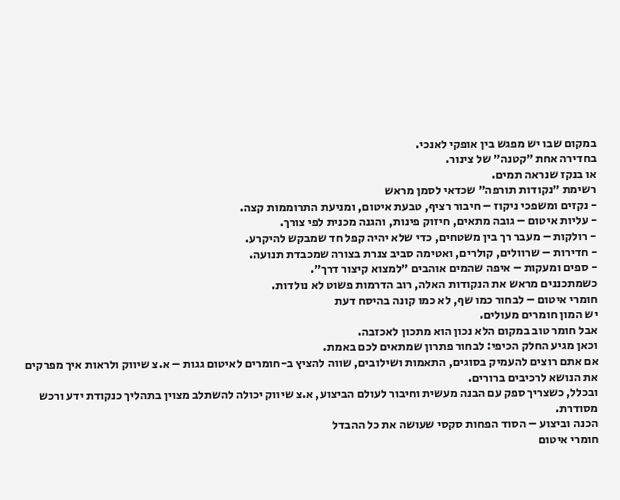במקום שבו יש מפגש בין אופקי לאנכי.
בחדירה אחת ״קטנה״ של צינור.
או בנקז שנראה תמים.
רשימת ״נקודות תורפה״ שכדאי לסמן מראש
- נקזים ומשפכי ניקוז – חיבור רציף, טבעת איטום, ומניעת התרוממות קצה.
- עליות איטום – גובה מתאים, חיזוק פינות, והגנה מכנית לפי צורך.
- רולקות – מעבר רך בין משטחים, כדי שלא יהיה קפל חד שמבקש להיקרע.
- חדירות – שרוולים, קולרים, ואטימה סביב צנרת בצורה שמכבדת תנועה.
- ספים ומעקות – איפה שהמים אוהבים ״למצוא קיצור דרך״.
כשמתכננים מראש את הנקודות האלה, רוב הדרמות פשוט לא נולדות.
חומרי איטום – לבחור כמו שף, לא כמו קונה בהיסח דעת
יש המון חומרים מעולים.
אבל חומר טוב במקום הלא נכון הוא מתכון לאכזבה.
וכאן מגיע החלק הכיפי: לבחור פתרון שמתאים לכם באמת.
אם אתם רוצים להעמיק בסוגים, התאמות ושילובים, שווה להציץ ב-חומרים לאיטום גגות – א.צ שיווק ולראות איך מפרקים את הנושא לרכיבים ברורים.
ובכלל, כשצריך ספק עם הבנה מעשית וחיבור לעולם הביצוע, א.צ שיווק יכולה להשתלב מצוין בתהליך כנקודת ידע ורכש מסודרת.
הכנה וביצוע – הסוד הפחות סקסי שעושה את כל ההבדל
חומרי איטום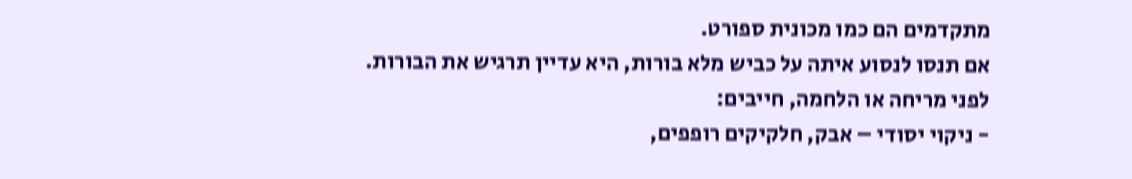מתקדמים הם כמו מכונית ספורט.
אם תנסו לנסוע איתה על כביש מלא בורות, היא עדיין תרגיש את הבורות.
לפני מריחה או הלחמה, חייבים:
- ניקוי יסודי – אבק, חלקיקים רופפים,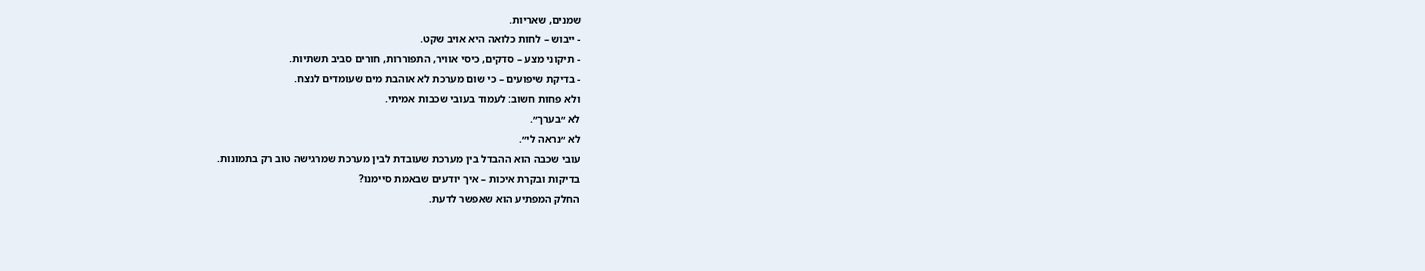שמנים, שאריות.
- ייבוש – לחות כלואה היא אויב שקט.
- תיקוני מצע – סדקים, כיסי אוויר, התפוררות, חורים סביב תשתיות.
- בדיקת שיפועים – כי שום מערכת לא אוהבת מים שעומדים לנצח.
ולא פחות חשוב: לעמוד בעובי שכבות אמיתי.
לא ״בערך״.
לא ״נראה לי״.
עובי שכבה הוא ההבדל בין מערכת שעובדת לבין מערכת שמרגישה טוב רק בתמונות.
בדיקות ובקרת איכות – איך יודעים שבאמת סיימנו?
החלק המפתיע הוא שאפשר לדעת.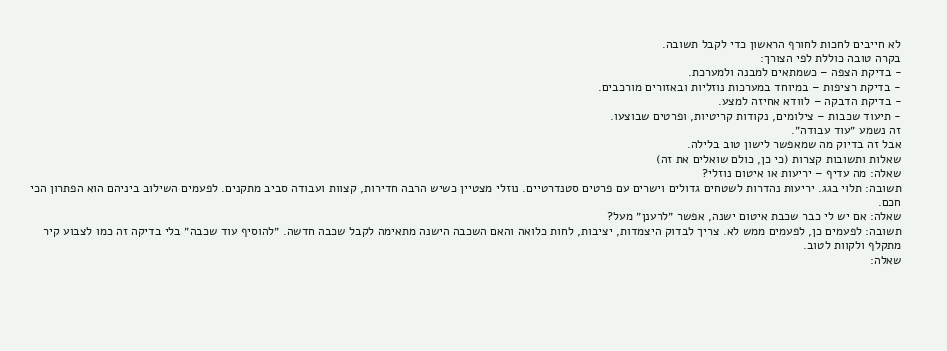לא חייבים לחכות לחורף הראשון כדי לקבל תשובה.
בקרה טובה כוללת לפי הצורך:
- בדיקת הצפה – כשמתאים למבנה ולמערכת.
- בדיקת רציפות – במיוחד במערכות נוזליות ובאזורים מורכבים.
- בדיקת הדבקה – לוודא אחיזה למצע.
- תיעוד שכבות – צילומים, נקודות קריטיות, ופרטים שבוצעו.
זה נשמע ״עוד עבודה״.
אבל זה בדיוק מה שמאפשר לישון טוב בלילה.
שאלות ותשובות קצרות (כי כן, כולם שואלים את זה)
שאלה: מה עדיף – יריעות או איטום נוזלי?
תשובה: תלוי בגג. יריעות נהדרות לשטחים גדולים וישרים עם פרטים סטנדרטיים. נוזלי מצטיין כשיש הרבה חדירות, קצוות ועבודה סביב מתקנים. לפעמים השילוב ביניהם הוא הפתרון הכי חכם.
שאלה: אם יש לי כבר שכבת איטום ישנה, אפשר ״לרענן״ מעל?
תשובה: לפעמים כן, לפעמים ממש לא. צריך לבדוק היצמדות, יציבות, לחות כלואה והאם השכבה הישנה מתאימה לקבל שכבה חדשה. ״להוסיף עוד שכבה״ בלי בדיקה זה כמו לצבוע קיר מתקלף ולקוות לטוב.
שאלה: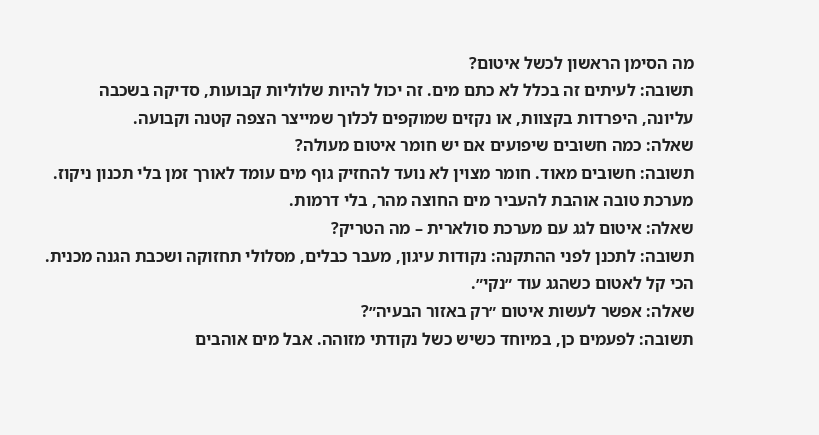מה הסימן הראשון לכשל איטום?
תשובה: לעיתים זה בכלל לא כתם מים. זה יכול להיות שלוליות קבועות, סדיקה בשכבה עליונה, היפרדות בקצוות, או נקזים שמוקפים לכלוך שמייצר הצפה קטנה וקבועה.
שאלה: כמה חשובים שיפועים אם יש חומר איטום מעולה?
תשובה: חשובים מאוד. חומר מצוין לא נועד להחזיק גוף מים עומד לאורך זמן בלי תכנון ניקוז. מערכת טובה אוהבת להעביר מים החוצה מהר, בלי דרמות.
שאלה: איטום לגג עם מערכת סולארית – מה הטריק?
תשובה: לתכנן לפני ההתקנה: נקודות עיגון, מעבר כבלים, מסלולי תחזוקה ושכבת הגנה מכנית. הכי קל לאטום כשהגג עוד ״נקי״.
שאלה: אפשר לעשות איטום ״רק באזור הבעיה״?
תשובה: לפעמים כן, במיוחד כשיש כשל נקודתי מזוהה. אבל מים אוהבים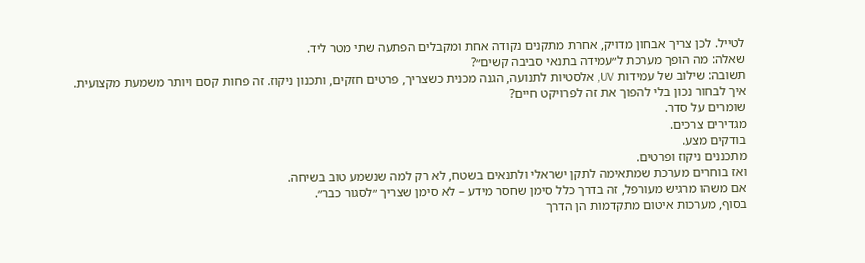לטייל. לכן צריך אבחון מדויק, אחרת מתקנים נקודה אחת ומקבלים הפתעה שתי מטר ליד.
שאלה: מה הופך מערכת ל״עמידה בתנאי סביבה קשים״?
תשובה: שילוב של עמידות UV, אלסטיות לתנועה, הגנה מכנית כשצריך, פרטים חזקים, ותכנון ניקוז. זה פחות קסם ויותר משמעת מקצועית.
איך לבחור נכון בלי להפוך את זה לפרויקט חיים?
שומרים על סדר.
מגדירים צרכים.
בודקים מצע.
מתכננים ניקוז ופרטים.
ואז בוחרים מערכת שמתאימה לתקן ישראלי ולתנאים בשטח, לא רק למה שנשמע טוב בשיחה.
אם משהו מרגיש מעורפל, זה בדרך כלל סימן שחסר מידע – לא סימן שצריך ״לסגור כבר״.
בסוף, מערכות איטום מתקדמות הן הדרך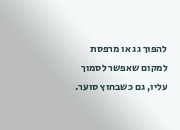להפוך גג או מרפסת למקום שאפשר לסמוך עליו, גם כשבחוץ סוער.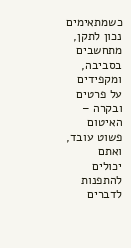כשמתאימים נכון לתקן, מתחשבים בסביבה, ומקפידים על פרטים ובקרה – האיטום פשוט עובד, ואתם יכולים להתפנות לדברים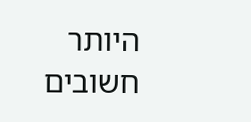היותר חשובים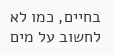בחיים, כמו לא לחשוב על מים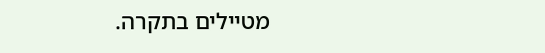מטיילים בתקרה.